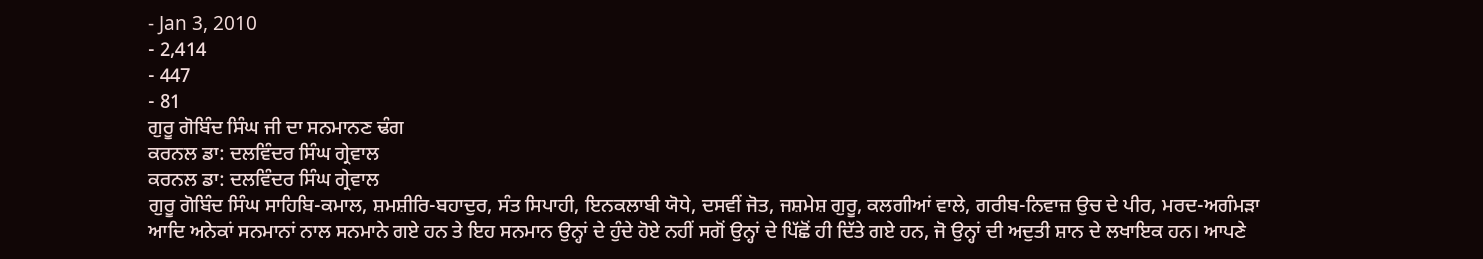- Jan 3, 2010
- 2,414
- 447
- 81
ਗੁਰੂ ਗੋਬਿੰਦ ਸਿੰਘ ਜੀ ਦਾ ਸਨਮਾਨਣ ਢੰਗ
ਕਰਨਲ ਡਾ: ਦਲਵਿੰਦਰ ਸਿੰਘ ਗ੍ਰੇਵਾਲ
ਕਰਨਲ ਡਾ: ਦਲਵਿੰਦਰ ਸਿੰਘ ਗ੍ਰੇਵਾਲ
ਗੁਰੂ ਗੋਬਿੰਦ ਸਿੰਘ ਸਾਹਿਬਿ-ਕਮਾਲ, ਸ਼ਮਸ਼ੀਰਿ-ਬਹਾਦੁਰ, ਸੰਤ ਸਿਪਾਹੀ, ਇਨਕਲਾਬੀ ਯੋਧੇ, ਦਸਵੀਂ ਜੋਤ, ਜਸ਼ਮੇਸ਼ ਗੁਰੂ, ਕਲਗੀਆਂ ਵਾਲੇ, ਗਰੀਬ-ਨਿਵਾਜ਼ ਉਚ ਦੇ ਪੀਰ, ਮਰਦ-ਅਗੰਮੜਾ ਆਦਿ ਅਨੇਕਾਂ ਸਨਮਾਨਾਂ ਨਾਲ ਸਨਮਾਨੇ ਗਏ ਹਨ ਤੇ ਇਹ ਸਨਮਾਨ ਉਨ੍ਹਾਂ ਦੇ ਹੁੰਦੇ ਹੋਏ ਨਹੀਂ ਸਗੋਂ ਉਨ੍ਹਾਂ ਦੇ ਪਿੱਛੋਂ ਹੀ ਦਿੱਤੇ ਗਏ ਹਨ, ਜੋ ਉਨ੍ਹਾਂ ਦੀ ਅਦੁਤੀ ਸ਼ਾਨ ਦੇ ਲਖਾਇਕ ਹਨ। ਆਪਣੇ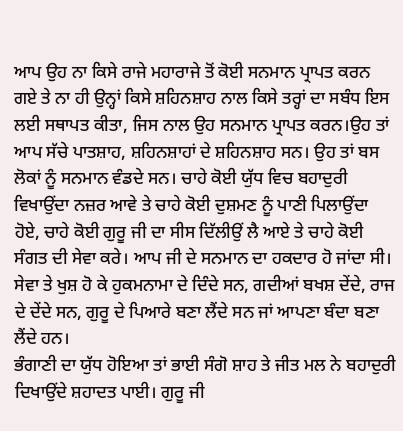ਆਪ ਉਹ ਨਾ ਕਿਸੇ ਰਾਜੇ ਮਹਾਰਾਜੇ ਤੋਂ ਕੋਈ ਸਨਮਾਨ ਪ੍ਰਾਪਤ ਕਰਨ ਗਏ ਤੇ ਨਾ ਹੀ ਉਨ੍ਹਾਂ ਕਿਸੇ ਸ਼ਹਿਨਸ਼ਾਹ ਨਾਲ ਕਿਸੇ ਤਰ੍ਹਾਂ ਦਾ ਸਬੰਧ ਇਸ ਲਈ ਸਥਾਪਤ ਕੀਤਾ, ਜਿਸ ਨਾਲ ਉਹ ਸਨਮਾਨ ਪ੍ਰਾਪਤ ਕਰਨ।ਉਹ ਤਾਂ ਆਪ ਸੱਚੇ ਪਾਤਸ਼ਾਹ, ਸ਼ਹਿਨਸ਼ਾਹਾਂ ਦੇ ਸ਼ਹਿਨਸ਼ਾਹ ਸਨ। ਉਹ ਤਾਂ ਬਸ ਲੋਕਾਂ ਨੂੰ ਸਨਮਾਨ ਵੰਡਦੇ ਸਨ। ਚਾਹੇ ਕੋਈ ਯੁੱਧ ਵਿਚ ਬਹਾਦੁਰੀ ਵਿਖਾਉਂਦਾ ਨਜ਼ਰ ਆਵੇ ਤੇ ਚਾਹੇ ਕੋਈ ਦੁਸ਼ਮਣ ਨੂੰ ਪਾਣੀ ਪਿਲਾਉਂਦਾ ਹੋਏ, ਚਾਹੇ ਕੋਈ ਗੁਰੂ ਜੀ ਦਾ ਸੀਸ ਦਿੱਲੀਉਂ ਲੈ ਆਏ ਤੇ ਚਾਹੇ ਕੋਈ ਸੰਗਤ ਦੀ ਸੇਵਾ ਕਰੇ। ਆਪ ਜੀ ਦੇ ਸਨਮਾਨ ਦਾ ਹਕਦਾਰ ਹੋ ਜਾਂਦਾ ਸੀ। ਸੇਵਾ ਤੇ ਖੁਸ਼ ਹੋ ਕੇ ਹੁਕਮਨਾਮਾ ਦੇ ਦਿੰਦੇ ਸਨ, ਗਦੀਆਂ ਬਖਸ਼ ਦੇਂਦੇ, ਰਾਜ ਦੇ ਦੇਂਦੇ ਸਨ, ਗੁਰੂ ਦੇ ਪਿਆਰੇ ਬਣਾ ਲੈਂਦੇ ਸਨ ਜਾਂ ਆਪਣਾ ਬੰਦਾ ਬਣਾ ਲੈਂਦੇ ਹਨ।
ਭੰਗਾਣੀ ਦਾ ਯੁੱਧ ਹੋਇਆ ਤਾਂ ਭਾਈ ਸੰਗੋ ਸ਼ਾਹ ਤੇ ਜੀਤ ਮਲ ਨੇ ਬਹਾਦੁਰੀ ਦਿਖਾਉਂਦੇ ਸ਼ਹਾਦਤ ਪਾਈ। ਗੁਰੂ ਜੀ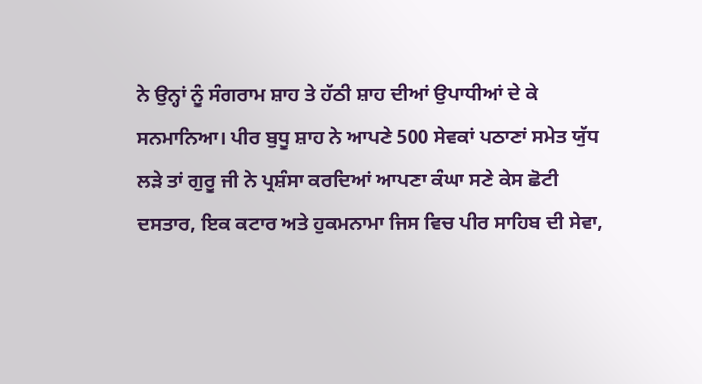ਨੇ ਉਨ੍ਹਾਂ ਨੂੰ ਸੰਗਰਾਮ ਸ਼ਾਹ ਤੇ ਹੱਠੀ ਸ਼ਾਹ ਦੀਆਂ ਉਪਾਧੀਆਂ ਦੇ ਕੇ ਸਨਮਾਨਿਆ। ਪੀਰ ਬੁਧੂ ਸ਼ਾਹ ਨੇ ਆਪਣੇ 500 ਸੇਵਕਾਂ ਪਠਾਣਾਂ ਸਮੇਤ ਯੁੱਧ ਲੜੇ ਤਾਂ ਗੁਰੂ ਜੀ ਨੇ ਪ੍ਰਸ਼ੰਸਾ ਕਰਦਿਆਂ ਆਪਣਾ ਕੰਘਾ ਸਣੇ ਕੇਸ ਛੋਟੀ ਦਸਤਾਰ, ਇਕ ਕਟਾਰ ਅਤੇ ਹੁਕਮਨਾਮਾ ਜਿਸ ਵਿਚ ਪੀਰ ਸਾਹਿਬ ਦੀ ਸੇਵਾ,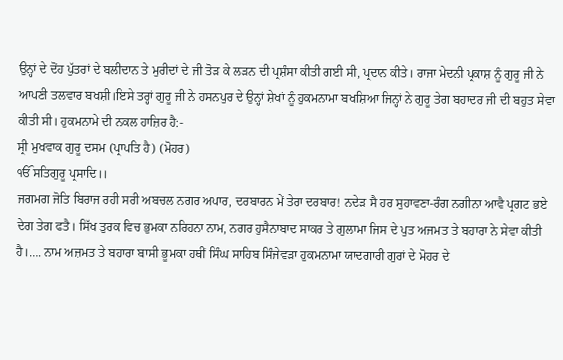ਉਨ੍ਹਾਂ ਦੇ ਦੋਂਹ ਪੁੱਤਰਾਂ ਦੇ ਬਲੀਦਾਨ ਤੇ ਮੁਰੀਦਾਂ ਦੇ ਜੀ ਤੋੜ ਕੇ ਲੜਨ ਦੀ ਪ੍ਰਸ਼ੰਸਾ ਕੀਤੀ ਗਈ ਸੀ, ਪ੍ਰਦਾਨ ਕੀਤੇ। ਰਾਜਾ ਮੇਦਨੀ ਪ੍ਰਕਾਸ਼ ਨੂੰ ਗੁਰੂ ਜੀ ਨੇ ਆਪਣੀ ਤਲਵਾਰ ਬਖਸ਼ੀ।ਇਸੇ ਤਰ੍ਹਾਂ ਗੁਰੂ ਜੀ ਨੇ ਹਸਨਪੁਰ ਦੇ ਉਨ੍ਹਾਂ ਸ਼ੇਖਾਂ ਨੂੰ ਹੁਕਮਨਾਮਾ ਬਖਸ਼ਿਆ ਜਿਨ੍ਹਾਂ ਨੇ ਗੁਰੂ ਤੇਗ ਬਹਾਦਰ ਜੀ ਦੀ ਬਹੁਤ ਸੇਵਾ ਕੀਤੀ ਸੀ। ਹੁਕਮਨਾਮੇ ਦੀ ਨਕਲ ਹਾਜ਼ਿਰ ਹੈ:-
ਸ੍ਰੀ ਮੁਖਵਾਕ ਗੁਰੂ ਦਸਮ (ਪ੍ਰਾਪਤਿ ਹੈ) (ਮੋਹਰ)
ੴ ਸਤਿਗੁਰੂ ਪ੍ਰਸਾਦਿ।।
ਜਗਮਗ ਜੋਤਿ ਬਿਰਾਜ ਰਹੀ ਸਰੀ ਅਬਚਲ ਨਗਰ ਅਪਾਰ, ਦਰਬਾਰਨ ਮੇਂ ਤੇਰਾ ਦਰਬਾਰ! ਨਦੇੜ ਸੈ ਹਰ ਸੁਹਾਵਣਾ-ਰੰਗ ਨਗੀਨਾ ਆਵੈ ਪ੍ਰਗਟ ਭਏ ਦੇਗ ਤੇਗ ਫਤੈ। ਸਿੱਖ ਤੁਰਕ ਵਿਚ ਭੁਮਕਾ ਨਰਿਹਨਾ ਨਾਮ, ਨਗਰ ਹੁਸੈਨਾਬਾਦ ਸਾਕਰ ਤੇ ਗੁਲਾਮਾ ਜਿਸ ਦੇ ਪੁਤ ਅਜਮਤ ਤੇ ਬਹਾਰਾ ਨੇ ਸੇਵਾ ਕੀਤੀ ਹੈ।…. ਨਾਮ ਅਜ਼ਮਤ ਤੇ ਬਹਾਰਾ ਬਾਸੀ ਭੂਮਕਾ ਹਥੀਂ ਸਿੰਘ ਸਾਹਿਬ ਸਿੰਜੇਵੜਾ ਹੁਕਮਨਾਮਾ ਯਾਦਗਾਰੀ ਗੁਰਾਂ ਦੇ ਮੋਹਰ ਦੇ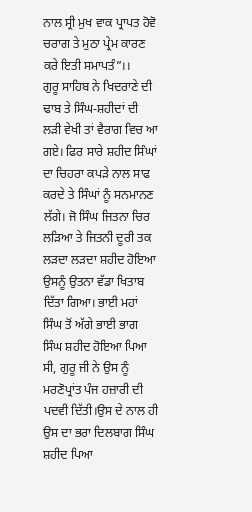ਨਾਲ ਸ੍ਰੀ ਮੁਖ ਵਾਕ ਪ੍ਰਾਪਤ ਹੋਵੋ ਚਰਾਗ ਤੇ ਮੁਠਾ ਪ੍ਰੇਮ ਕਾਰਣ ਕਰੇ ਇਤੀ ਸਮਾਪਤੰ”।।
ਗੁਰੂ ਸਾਹਿਬ ਨੇ ਖਿਦਰਾਣੇ ਦੀ ਢਾਬ ਤੇ ਸਿੰਘ-ਸ਼ਹੀਦਾਂ ਦੀ ਲੜੀ ਵੇਖੀ ਤਾਂ ਵੈਰਾਗ ਵਿਚ ਆ ਗਏ। ਫਿਰ ਸਾਰੇ ਸ਼ਹੀਦ ਸਿੰਘਾਂ ਦਾ ਚਿਹਰਾ ਕਪੜੇ ਨਾਲ ਸਾਫ ਕਰਦੇ ਤੇ ਸਿੰਘਾਂ ਨੂੰ ਸਨਮਾਨਣ ਲੱਗੇ। ਜੋ ਸਿੰਘ ਜਿਤਨਾ ਚਿਰ ਲੜਿਆ ਤੇ ਜਿਤਨੀ ਦੂਰੀ ਤਕ ਲੜਦਾ ਲੜਦਾ ਸ਼ਹੀਦ ਹੋਇਆ ਉਸਨੂੰ ਉਤਨਾ ਵੱਡਾ ਖਿਤਾਬ ਦਿੱਤਾ ਗਿਆ। ਭਾਈ ਮਹਾਂ ਸਿੰਘ ਤੋਂ ਅੱਗੇ ਭਾਈ ਭਾਗ ਸਿੰਘ ਸ਼ਹੀਦ ਹੋਇਆ ਪਿਆ ਸੀ, ਗੁਰੂ ਜੀ ਨੇ ਉਸ ਨੂੰ ਮਰਣੋਪ੍ਰਾਂਤ ਪੰਜ ਹਜ਼ਾਰੀ ਦੀ ਪਦਵੀ ਦਿੱਤੀ।ਉਸ ਦੇ ਨਾਲ ਹੀ ਉਸ ਦਾ ਭਰਾ ਦਿਲਬਾਗ ਸਿੰਘ ਸ਼ਹੀਦ ਪਿਆ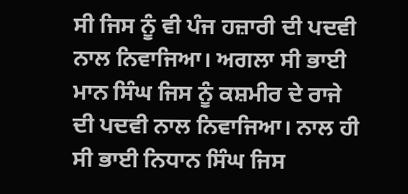ਸੀ ਜਿਸ ਨੂੰ ਵੀ ਪੰਜ ਹਜ਼ਾਰੀ ਦੀ ਪਦਵੀ ਨਾਲ ਨਿਵਾਜਿਆ। ਅਗਲਾ ਸੀ ਭਾਈ ਮਾਨ ਸਿੰਘ ਜਿਸ ਨੂੰ ਕਸ਼ਮੀਰ ਦੇ ਰਾਜੇ ਦੀ ਪਦਵੀ ਨਾਲ ਨਿਵਾਜਿਆ। ਨਾਲ ਹੀ ਸੀ ਭਾਈ ਨਿਧਾਨ ਸਿੰਘ ਜਿਸ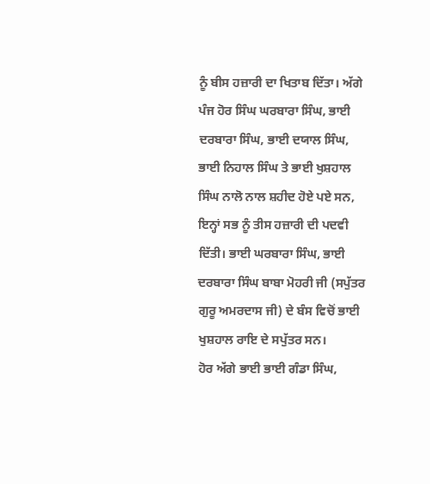ਨੂੰ ਬੀਸ ਹਜ਼ਾਰੀ ਦਾ ਖਿਤਾਬ ਦਿੱਤਾ। ਅੱਗੇ ਪੰਜ ਹੋਰ ਸਿੰਘ ਘਰਬਾਰਾ ਸਿੰਘ, ਭਾਈ ਦਰਬਾਰਾ ਸਿੰਘ, ਭਾਈ ਦਯਾਲ ਸਿੰਘ, ਭਾਈ ਨਿਹਾਲ ਸਿੰਘ ਤੇ ਭਾਈ ਖੁਸ਼ਹਾਲ ਸਿੰਘ ਨਾਲੋ ਨਾਲ ਸ਼ਹੀਦ ਹੋਏ ਪਏ ਸਨ, ਇਨ੍ਹਾਂ ਸਭ ਨੂੰ ਤੀਸ ਹਜ਼ਾਰੀ ਦੀ ਪਦਵੀ ਦਿੱਤੀ। ਭਾਈ ਘਰਬਾਰਾ ਸਿੰਘ, ਭਾਈ ਦਰਬਾਰਾ ਸਿੰਘ ਬਾਬਾ ਮੋਹਰੀ ਜੀ (ਸਪੁੱਤਰ ਗੁਰੂ ਅਮਰਦਾਸ ਜੀ) ਦੇ ਬੰਸ ਵਿਚੋਂ ਭਾਈ ਖੁਸ਼ਹਾਲ ਰਾਇ ਦੇ ਸਪੁੱਤਰ ਸਨ।
ਹੋਰ ਅੱਗੇ ਭਾਈ ਭਾਈ ਗੰਡਾ ਸਿੰਘ,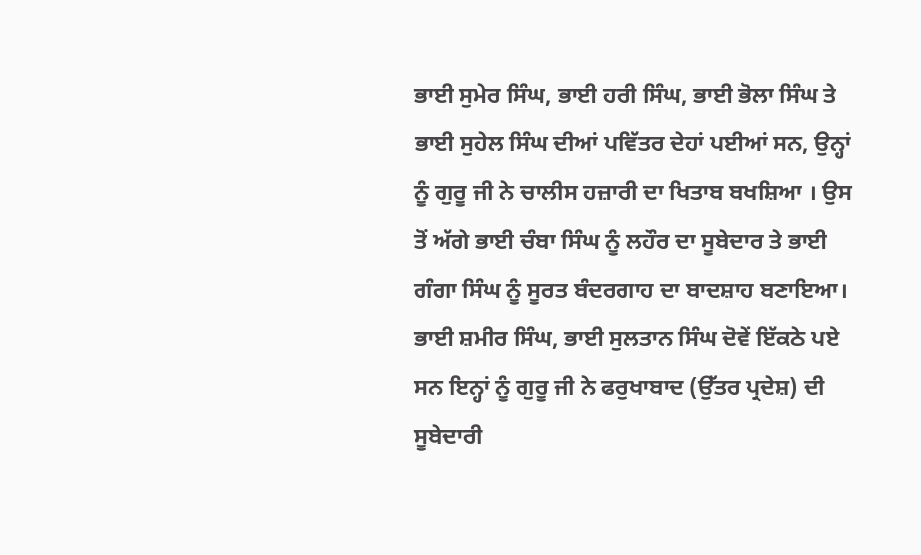ਭਾਈ ਸੁਮੇਰ ਸਿੰਘ, ਭਾਈ ਹਰੀ ਸਿੰਘ, ਭਾਈ ਭੋਲਾ ਸਿੰਘ ਤੇ ਭਾਈ ਸੁਹੇਲ ਸਿੰਘ ਦੀਆਂ ਪਵਿੱਤਰ ਦੇਹਾਂ ਪਈਆਂ ਸਨ, ਉਨ੍ਹਾਂ ਨੂੰ ਗੁਰੂ ਜੀ ਨੇ ਚਾਲੀਸ ਹਜ਼ਾਰੀ ਦਾ ਖਿਤਾਬ ਬਖਸ਼ਿਆ । ਉਸ ਤੋਂ ਅੱਗੇ ਭਾਈ ਚੰਬਾ ਸਿੰਘ ਨੂੰ ਲਹੌਰ ਦਾ ਸੂਬੇਦਾਰ ਤੇ ਭਾਈ ਗੰਗਾ ਸਿੰਘ ਨੂੰ ਸੂਰਤ ਬੰਦਰਗਾਹ ਦਾ ਬਾਦਸ਼ਾਹ ਬਣਾਇਆ। ਭਾਈ ਸ਼ਮੀਰ ਸਿੰਘ, ਭਾਈ ਸੁਲਤਾਨ ਸਿੰਘ ਦੋਵੇਂ ਇੱਕਠੇ ਪਏ ਸਨ ਇਨ੍ਹਾਂ ਨੂੰ ਗੁਰੂ ਜੀ ਨੇ ਫਰੁਖਾਬਾਦ (ਉੱਤਰ ਪ੍ਰਦੇਸ਼) ਦੀ ਸੂਬੇਦਾਰੀ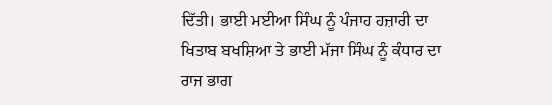ਦਿੱਤੀ। ਭਾਈ ਮਈਆ ਸਿੰਘ ਨੂੰ ਪੰਜਾਹ ਹਜ਼ਾਰੀ ਦਾ ਖਿਤਾਬ ਬਖਸ਼ਿਆ ਤੇ ਭਾਈ ਮੱਜਾ ਸਿੰਘ ਨੂੰ ਕੰਧਾਰ ਦਾ ਰਾਜ ਭਾਗ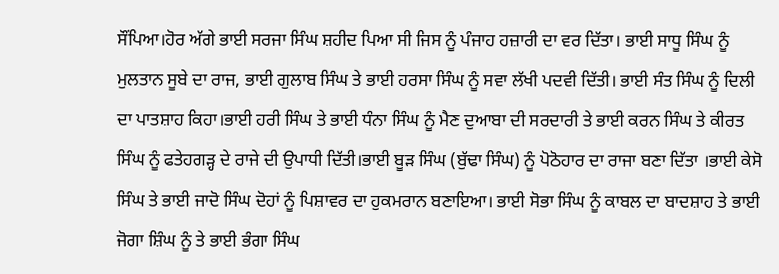ਸੌਂਪਿਆ।ਹੋਰ ਅੱਗੇ ਭਾਈ ਸਰਜਾ ਸਿੰਘ ਸ਼ਹੀਦ ਪਿਆ ਸੀ ਜਿਸ ਨੂੰ ਪੰਜਾਹ ਹਜ਼ਾਰੀ ਦਾ ਵਰ ਦਿੱਤਾ। ਭਾਈ ਸਾਧੂ ਸਿੰਘ ਨੂੰ ਮੁਲਤਾਨ ਸੂਬੇ ਦਾ ਰਾਜ, ਭਾਈ ਗੁਲਾਬ ਸਿੰਘ ਤੇ ਭਾਈ ਹਰਸਾ ਸਿੰਘ ਨੂੰ ਸਵਾ ਲੱਖੀ ਪਦਵੀ ਦਿੱਤੀ। ਭਾਈ ਸੰਤ ਸਿੰਘ ਨੂੰ ਦਿਲੀ ਦਾ ਪਾਤਸ਼ਾਹ ਕਿਹਾ।ਭਾਈ ਹਰੀ ਸਿੰਘ ਤੇ ਭਾਈ ਧੰਨਾ ਸਿੰਘ ਨੂੰ ਮੈਣ ਦੁਆਬਾ ਦੀ ਸਰਦਾਰੀ ਤੇ ਭਾਈ ਕਰਨ ਸਿੰਘ ਤੇ ਕੀਰਤ ਸਿੰਘ ਨੂੰ ਫਤੇਹਗੜ੍ਹ ਦੇ ਰਾਜੇ ਦੀ ਉਪਾਧੀ ਦਿੱਤੀ।ਭਾਈ ਬੂੜ ਸਿੰਘ (ਬੁੱਢਾ ਸਿੰਘ) ਨੂੰ ਪੋਠੋਹਾਰ ਦਾ ਰਾਜਾ ਬਣਾ ਦਿੱਤਾ ।ਭਾਈ ਕੇਸੋ ਸਿੰਘ ਤੇ ਭਾਈ ਜਾਦੋ ਸਿੰਘ ਦੋਹਾਂ ਨੂੰ ਪਿਸ਼ਾਵਰ ਦਾ ਹੁਕਮਰਾਨ ਬਣਾਇਆ। ਭਾਈ ਸੋਭਾ ਸਿੰਘ ਨੂੰ ਕਾਬਲ ਦਾ ਬਾਦਸ਼ਾਹ ਤੇ ਭਾਈ ਜੋਗਾ ਸ਼ਿੰਘ ਨੂੰ ਤੇ ਭਾਈ ਭੰਗਾ ਸਿੰਘ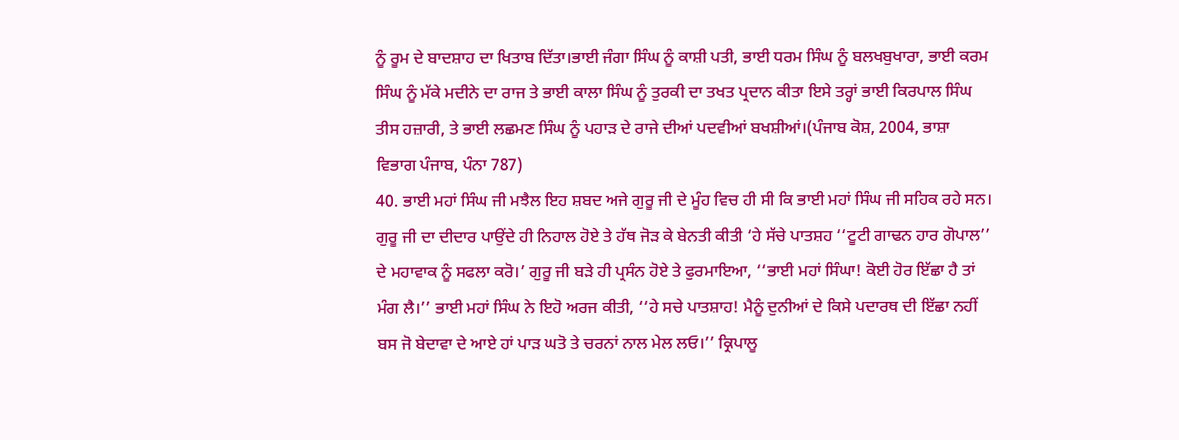ਨੂੰ ਰੂਮ ਦੇ ਬਾਦਸ਼ਾਹ ਦਾ ਖਿਤਾਬ ਦਿੱਤਾ।ਭਾਈ ਜੰਗਾ ਸਿੰਘ ਨੂੰ ਕਾਸ਼ੀ ਪਤੀ, ਭਾਈ ਧਰਮ ਸਿੰਘ ਨੂੰ ਬਲਖਬੁਖਾਰਾ, ਭਾਈ ਕਰਮ ਸਿੰਘ ਨੂੰ ਮੱਕੇ ਮਦੀਨੇ ਦਾ ਰਾਜ ਤੇ ਭਾਈ ਕਾਲਾ ਸਿੰਘ ਨੂੰ ਤੁਰਕੀ ਦਾ ਤਖਤ ਪ੍ਰਦਾਨ ਕੀਤਾ ਇਸੇ ਤਰ੍ਹਾਂ ਭਾਈ ਕਿਰਪਾਲ ਸਿੰਘ ਤੀਸ ਹਜ਼ਾਰੀ, ਤੇ ਭਾਈ ਲਛਮਣ ਸਿੰਘ ਨੂੰ ਪਹਾੜ ਦੇ ਰਾਜੇ ਦੀਆਂ ਪਦਵੀਆਂ ਬਖਸ਼ੀਆਂ।(ਪੰਜਾਬ ਕੋਸ਼, 2004, ਭਾਸ਼ਾ ਵਿਭਾਗ ਪੰਜਾਬ, ਪੰਨਾ 787)
40. ਭਾਈ ਮਹਾਂ ਸਿੰਘ ਜੀ ਮਝੈਲ ਇਹ ਸ਼ਬਦ ਅਜੇ ਗੁਰੂ ਜੀ ਦੇ ਮੂੰਹ ਵਿਚ ਹੀ ਸੀ ਕਿ ਭਾਈ ਮਹਾਂ ਸਿੰਘ ਜੀ ਸਹਿਕ ਰਹੇ ਸਨ। ਗੁਰੂ ਜੀ ਦਾ ਦੀਦਾਰ ਪਾਉਂਦੇ ਹੀ ਨਿਹਾਲ ਹੋਏ ਤੇ ਹੱਥ ਜੋੜ ਕੇ ਬੇਨਤੀ ਕੀਤੀ ‘ਹੇ ਸੱਚੇ ਪਾਤਸ਼ਹ ‘‘ਟੂਟੀ ਗਾਢਨ ਹਾਰ ਗੋਪਾਲ’’ ਦੇ ਮਹਾਵਾਕ ਨੂੰ ਸਫਲਾ ਕਰੋ।’ ਗੁਰੂ ਜੀ ਬੜੇ ਹੀ ਪ੍ਰਸੰਨ ਹੋਏ ਤੇ ਫੁਰਮਾਇਆ, ‘‘ਭਾਈ ਮਹਾਂ ਸਿੰਘਾ! ਕੋਈ ਹੋਰ ਇੱਛਾ ਹੈ ਤਾਂ ਮੰਗ ਲੈ।’’ ਭਾਈ ਮਹਾਂ ਸਿੰਘ ਨੇ ਇਹੋ ਅਰਜ ਕੀਤੀ, ‘‘ਹੇ ਸਚੇ ਪਾਤਸ਼ਾਹ! ਮੈਨੂੰ ਦੁਨੀਆਂ ਦੇ ਕਿਸੇ ਪਦਾਰਥ ਦੀ ਇੱਛਾ ਨਹੀਂ ਬਸ ਜੋ ਬੇਦਾਵਾ ਦੇ ਆਏ ਹਾਂ ਪਾੜ ਘਤੋ ਤੇ ਚਰਨਾਂ ਨਾਲ ਮੇਲ ਲਓ।’’ ਕ੍ਰਿਪਾਲੂ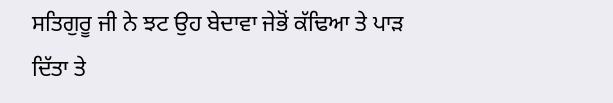ਸਤਿਗੁਰੂ ਜੀ ਨੇ ਝਟ ਉਹ ਬੇਦਾਵਾ ਜੇਭੋਂ ਕੱਢਿਆ ਤੇ ਪਾੜ ਦਿੱਤਾ ਤੇ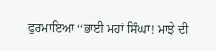ਫੁਰਮਾਇਆ ‘‘ਭਾਈ ਮਹਾਂ ਸਿੰਘਾ! ਮਾਝੇ ਦੀ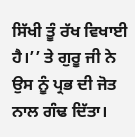ਸਿੱਖੀ ਤੂੰ ਰੱਖ ਵਿਖਾਈ ਹੈ।’’ ਤੇ ਗੁਰੂ ਜੀ ਨੇ ਉਸ ਨੂੰ ਪ੍ਰਭ ਦੀ ਜੋਤ ਨਾਲ ਗੰਢ ਦਿੱਤਾ।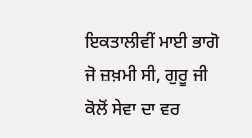ਇਕਤਾਲੀਵੀਂ ਮਾਈ ਭਾਗੋ ਜੋ ਜ਼ਖ਼ਮੀ ਸੀ, ਗੁਰੂ ਜੀ ਕੋਲੋਂ ਸੇਵਾ ਦਾ ਵਰ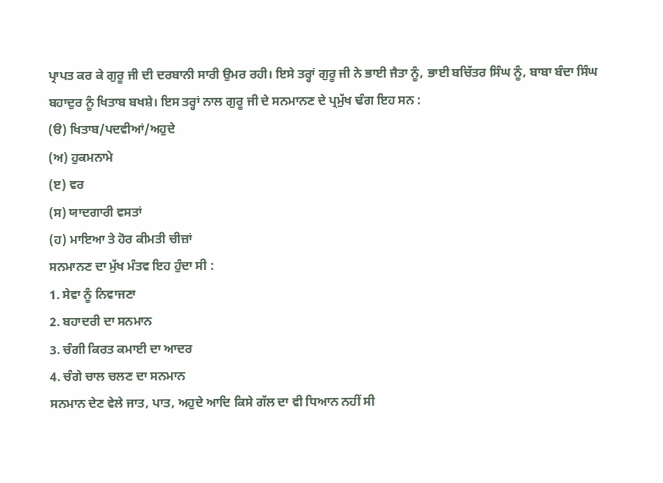ਪ੍ਰਾਪਤ ਕਰ ਕੇ ਗੁਰੂ ਜੀ ਦੀ ਦਰਬਾਨੀ ਸਾਰੀ ਉਮਰ ਰਹੀ। ਇਸੇ ਤਰ੍ਹਾਂ ਗੁਰੂ ਜੀ ਨੇ ਭਾਈ ਜੈਤਾ ਨੂੰ, ਭਾਈ ਬਚਿੱਤਰ ਸਿੰਘ ਨੂੰ, ਬਾਬਾ ਬੰਦਾ ਸਿੰਘ ਬਹਾਦੁਰ ਨੂੰ ਖਿਤਾਬ ਬਖਸ਼ੇ। ਇਸ ਤਰ੍ਹਾਂ ਨਾਲ ਗੁਰੂ ਜੀ ਦੇ ਸਨਮਾਨਣ ਦੇ ਪ੍ਰਮੁੱਖ ਢੰਗ ਇਹ ਸਨ :
(ੳ) ਖਿਤਾਬ/ਪਦਵੀਆਂ/ਅਹੁਦੇ
(ਅ) ਹੁਕਮਨਾਮੇ
(ੲ) ਵਰ
(ਸ) ਯਾਦਗਾਰੀ ਵਸਤਾਂ
(ਹ) ਮਾਇਆ ਤੇ ਹੋਰ ਕੀਮਤੀ ਚੀਜ਼ਾਂ
ਸਨਮਾਨਣ ਦਾ ਮੁੱਖ ਮੰਤਵ ਇਹ ਹੁੰਦਾ ਸੀ :
1. ਸੇਵਾ ਨੂੰ ਨਿਵਾਜਣਾ
2. ਬਹਾਦਰੀ ਦਾ ਸਨਮਾਨ
3. ਚੰਗੀ ਕਿਰਤ ਕਮਾਈ ਦਾ ਆਦਰ
4. ਚੰਗੇ ਚਾਲ ਚਲਣ ਦਾ ਸਨਮਾਨ
ਸਨਮਾਨ ਦੇਣ ਵੇਲੇ ਜਾਤ, ਪਾਤ, ਅਹੁਦੇ ਆਦਿ ਕਿਸੇ ਗੱਲ ਦਾ ਵੀ ਧਿਆਨ ਨਹੀਂ ਸੀ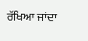ਰੱਖਿਆ ਜਾਂਦਾ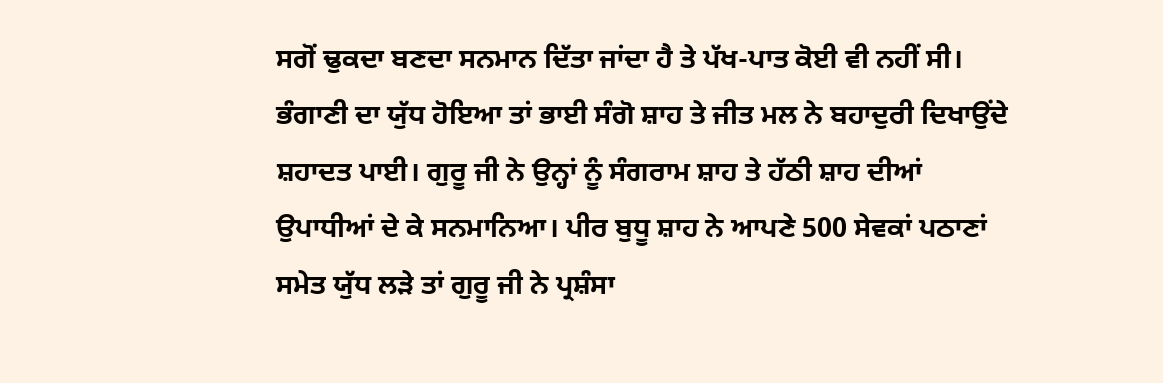ਸਗੋਂ ਢੁਕਦਾ ਬਣਦਾ ਸਨਮਾਨ ਦਿੱਤਾ ਜਾਂਦਾ ਹੈ ਤੇ ਪੱਖ-ਪਾਤ ਕੋਈ ਵੀ ਨਹੀਂ ਸੀ।
ਭੰਗਾਣੀ ਦਾ ਯੁੱਧ ਹੋਇਆ ਤਾਂ ਭਾਈ ਸੰਗੋ ਸ਼ਾਹ ਤੇ ਜੀਤ ਮਲ ਨੇ ਬਹਾਦੁਰੀ ਦਿਖਾਉਂਦੇ ਸ਼ਹਾਦਤ ਪਾਈ। ਗੁਰੂ ਜੀ ਨੇ ਉਨ੍ਹਾਂ ਨੂੰ ਸੰਗਰਾਮ ਸ਼ਾਹ ਤੇ ਹੱਠੀ ਸ਼ਾਹ ਦੀਆਂ ਉਪਾਧੀਆਂ ਦੇ ਕੇ ਸਨਮਾਨਿਆ। ਪੀਰ ਬੁਧੂ ਸ਼ਾਹ ਨੇ ਆਪਣੇ 500 ਸੇਵਕਾਂ ਪਠਾਣਾਂ ਸਮੇਤ ਯੁੱਧ ਲੜੇ ਤਾਂ ਗੁਰੂ ਜੀ ਨੇ ਪ੍ਰਸ਼ੰਸਾ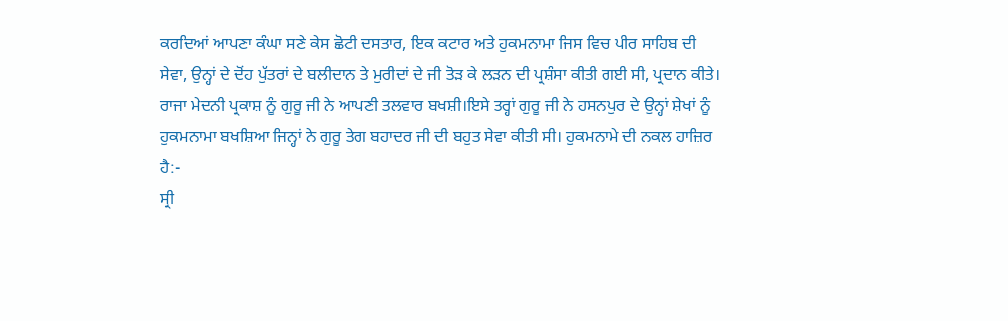ਕਰਦਿਆਂ ਆਪਣਾ ਕੰਘਾ ਸਣੇ ਕੇਸ ਛੋਟੀ ਦਸਤਾਰ, ਇਕ ਕਟਾਰ ਅਤੇ ਹੁਕਮਨਾਮਾ ਜਿਸ ਵਿਚ ਪੀਰ ਸਾਹਿਬ ਦੀ ਸੇਵਾ, ਉਨ੍ਹਾਂ ਦੇ ਦੋਂਹ ਪੁੱਤਰਾਂ ਦੇ ਬਲੀਦਾਨ ਤੇ ਮੁਰੀਦਾਂ ਦੇ ਜੀ ਤੋੜ ਕੇ ਲੜਨ ਦੀ ਪ੍ਰਸ਼ੰਸਾ ਕੀਤੀ ਗਈ ਸੀ, ਪ੍ਰਦਾਨ ਕੀਤੇ। ਰਾਜਾ ਮੇਦਨੀ ਪ੍ਰਕਾਸ਼ ਨੂੰ ਗੁਰੂ ਜੀ ਨੇ ਆਪਣੀ ਤਲਵਾਰ ਬਖਸ਼ੀ।ਇਸੇ ਤਰ੍ਹਾਂ ਗੁਰੂ ਜੀ ਨੇ ਹਸਨਪੁਰ ਦੇ ਉਨ੍ਹਾਂ ਸ਼ੇਖਾਂ ਨੂੰ ਹੁਕਮਨਾਮਾ ਬਖਸ਼ਿਆ ਜਿਨ੍ਹਾਂ ਨੇ ਗੁਰੂ ਤੇਗ ਬਹਾਦਰ ਜੀ ਦੀ ਬਹੁਤ ਸੇਵਾ ਕੀਤੀ ਸੀ। ਹੁਕਮਨਾਮੇ ਦੀ ਨਕਲ ਹਾਜ਼ਿਰ ਹੈ:-
ਸ੍ਰੀ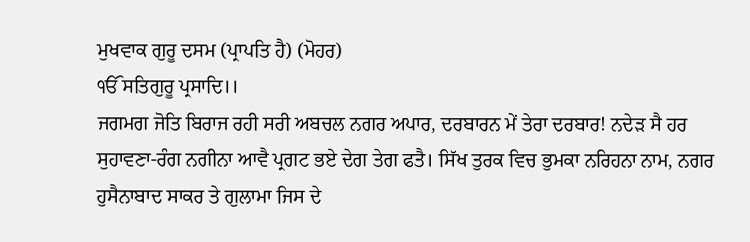ਮੁਖਵਾਕ ਗੁਰੂ ਦਸਮ (ਪ੍ਰਾਪਤਿ ਹੈ) (ਮੋਹਰ)
ੴ ਸਤਿਗੁਰੂ ਪ੍ਰਸਾਦਿ।।
ਜਗਮਗ ਜੋਤਿ ਬਿਰਾਜ ਰਹੀ ਸਰੀ ਅਬਚਲ ਨਗਰ ਅਪਾਰ, ਦਰਬਾਰਨ ਮੇਂ ਤੇਰਾ ਦਰਬਾਰ! ਨਦੇੜ ਸੈ ਹਰ ਸੁਹਾਵਣਾ-ਰੰਗ ਨਗੀਨਾ ਆਵੈ ਪ੍ਰਗਟ ਭਏ ਦੇਗ ਤੇਗ ਫਤੈ। ਸਿੱਖ ਤੁਰਕ ਵਿਚ ਭੁਮਕਾ ਨਰਿਹਨਾ ਨਾਮ, ਨਗਰ ਹੁਸੈਨਾਬਾਦ ਸਾਕਰ ਤੇ ਗੁਲਾਮਾ ਜਿਸ ਦੇ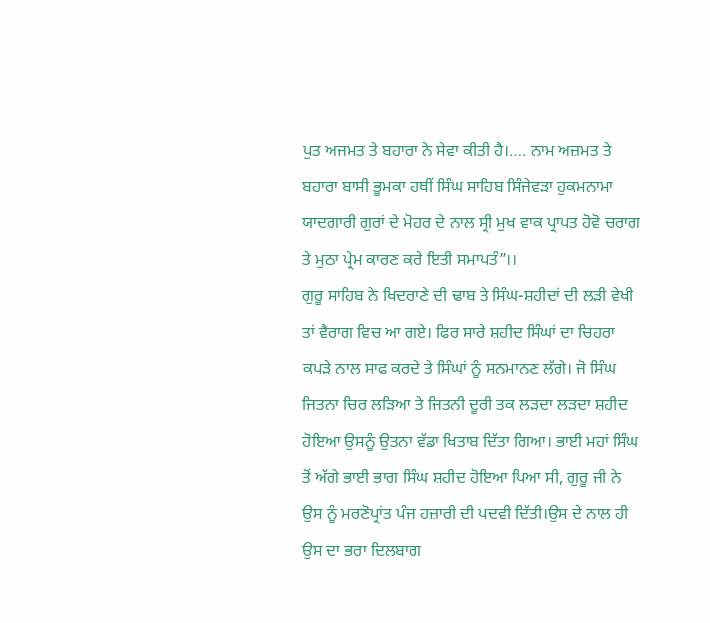ਪੁਤ ਅਜਮਤ ਤੇ ਬਹਾਰਾ ਨੇ ਸੇਵਾ ਕੀਤੀ ਹੈ।…. ਨਾਮ ਅਜ਼ਮਤ ਤੇ ਬਹਾਰਾ ਬਾਸੀ ਭੂਮਕਾ ਹਥੀਂ ਸਿੰਘ ਸਾਹਿਬ ਸਿੰਜੇਵੜਾ ਹੁਕਮਨਾਮਾ ਯਾਦਗਾਰੀ ਗੁਰਾਂ ਦੇ ਮੋਹਰ ਦੇ ਨਾਲ ਸ੍ਰੀ ਮੁਖ ਵਾਕ ਪ੍ਰਾਪਤ ਹੋਵੋ ਚਰਾਗ ਤੇ ਮੁਠਾ ਪ੍ਰੇਮ ਕਾਰਣ ਕਰੇ ਇਤੀ ਸਮਾਪਤੰ”।।
ਗੁਰੂ ਸਾਹਿਬ ਨੇ ਖਿਦਰਾਣੇ ਦੀ ਢਾਬ ਤੇ ਸਿੰਘ-ਸ਼ਹੀਦਾਂ ਦੀ ਲੜੀ ਵੇਖੀ ਤਾਂ ਵੈਰਾਗ ਵਿਚ ਆ ਗਏ। ਫਿਰ ਸਾਰੇ ਸ਼ਹੀਦ ਸਿੰਘਾਂ ਦਾ ਚਿਹਰਾ ਕਪੜੇ ਨਾਲ ਸਾਫ ਕਰਦੇ ਤੇ ਸਿੰਘਾਂ ਨੂੰ ਸਨਮਾਨਣ ਲੱਗੇ। ਜੋ ਸਿੰਘ ਜਿਤਨਾ ਚਿਰ ਲੜਿਆ ਤੇ ਜਿਤਨੀ ਦੂਰੀ ਤਕ ਲੜਦਾ ਲੜਦਾ ਸ਼ਹੀਦ ਹੋਇਆ ਉਸਨੂੰ ਉਤਨਾ ਵੱਡਾ ਖਿਤਾਬ ਦਿੱਤਾ ਗਿਆ। ਭਾਈ ਮਹਾਂ ਸਿੰਘ ਤੋਂ ਅੱਗੇ ਭਾਈ ਭਾਗ ਸਿੰਘ ਸ਼ਹੀਦ ਹੋਇਆ ਪਿਆ ਸੀ, ਗੁਰੂ ਜੀ ਨੇ ਉਸ ਨੂੰ ਮਰਣੋਪ੍ਰਾਂਤ ਪੰਜ ਹਜ਼ਾਰੀ ਦੀ ਪਦਵੀ ਦਿੱਤੀ।ਉਸ ਦੇ ਨਾਲ ਹੀ ਉਸ ਦਾ ਭਰਾ ਦਿਲਬਾਗ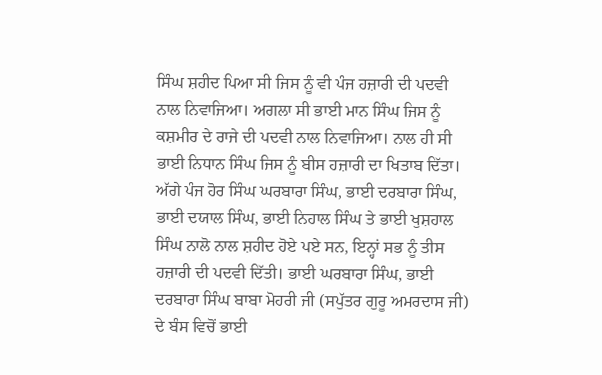ਸਿੰਘ ਸ਼ਹੀਦ ਪਿਆ ਸੀ ਜਿਸ ਨੂੰ ਵੀ ਪੰਜ ਹਜ਼ਾਰੀ ਦੀ ਪਦਵੀ ਨਾਲ ਨਿਵਾਜਿਆ। ਅਗਲਾ ਸੀ ਭਾਈ ਮਾਨ ਸਿੰਘ ਜਿਸ ਨੂੰ ਕਸ਼ਮੀਰ ਦੇ ਰਾਜੇ ਦੀ ਪਦਵੀ ਨਾਲ ਨਿਵਾਜਿਆ। ਨਾਲ ਹੀ ਸੀ ਭਾਈ ਨਿਧਾਨ ਸਿੰਘ ਜਿਸ ਨੂੰ ਬੀਸ ਹਜ਼ਾਰੀ ਦਾ ਖਿਤਾਬ ਦਿੱਤਾ। ਅੱਗੇ ਪੰਜ ਹੋਰ ਸਿੰਘ ਘਰਬਾਰਾ ਸਿੰਘ, ਭਾਈ ਦਰਬਾਰਾ ਸਿੰਘ, ਭਾਈ ਦਯਾਲ ਸਿੰਘ, ਭਾਈ ਨਿਹਾਲ ਸਿੰਘ ਤੇ ਭਾਈ ਖੁਸ਼ਹਾਲ ਸਿੰਘ ਨਾਲੋ ਨਾਲ ਸ਼ਹੀਦ ਹੋਏ ਪਏ ਸਨ, ਇਨ੍ਹਾਂ ਸਭ ਨੂੰ ਤੀਸ ਹਜ਼ਾਰੀ ਦੀ ਪਦਵੀ ਦਿੱਤੀ। ਭਾਈ ਘਰਬਾਰਾ ਸਿੰਘ, ਭਾਈ ਦਰਬਾਰਾ ਸਿੰਘ ਬਾਬਾ ਮੋਹਰੀ ਜੀ (ਸਪੁੱਤਰ ਗੁਰੂ ਅਮਰਦਾਸ ਜੀ) ਦੇ ਬੰਸ ਵਿਚੋਂ ਭਾਈ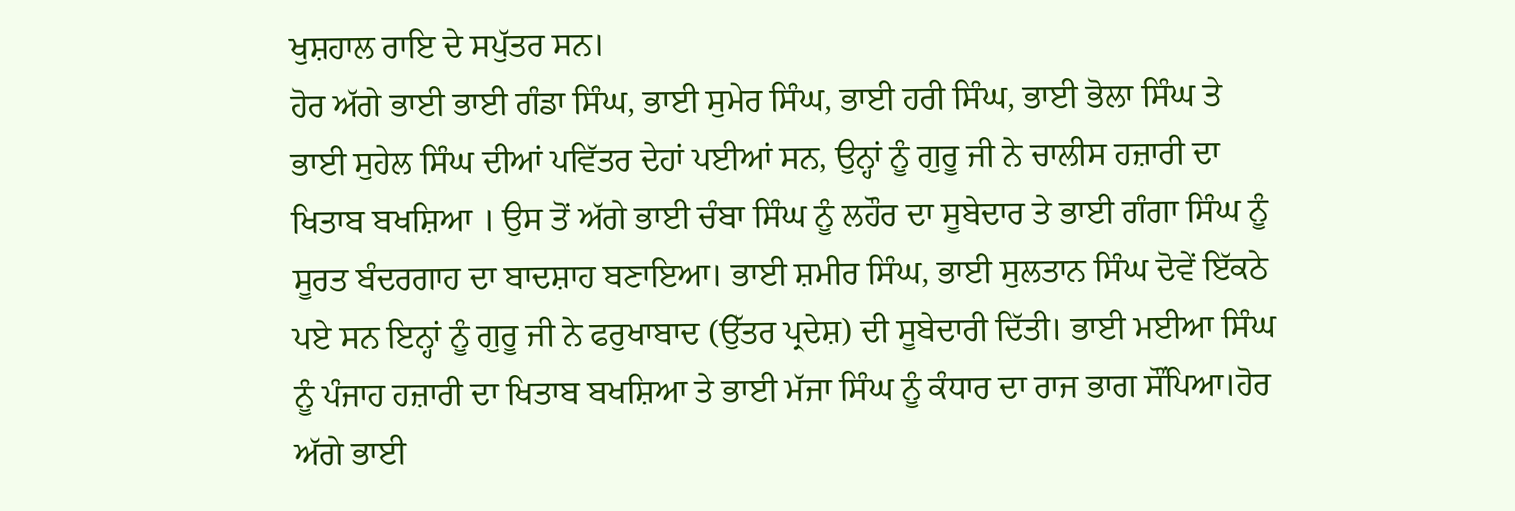ਖੁਸ਼ਹਾਲ ਰਾਇ ਦੇ ਸਪੁੱਤਰ ਸਨ।
ਹੋਰ ਅੱਗੇ ਭਾਈ ਭਾਈ ਗੰਡਾ ਸਿੰਘ, ਭਾਈ ਸੁਮੇਰ ਸਿੰਘ, ਭਾਈ ਹਰੀ ਸਿੰਘ, ਭਾਈ ਭੋਲਾ ਸਿੰਘ ਤੇ ਭਾਈ ਸੁਹੇਲ ਸਿੰਘ ਦੀਆਂ ਪਵਿੱਤਰ ਦੇਹਾਂ ਪਈਆਂ ਸਨ, ਉਨ੍ਹਾਂ ਨੂੰ ਗੁਰੂ ਜੀ ਨੇ ਚਾਲੀਸ ਹਜ਼ਾਰੀ ਦਾ ਖਿਤਾਬ ਬਖਸ਼ਿਆ । ਉਸ ਤੋਂ ਅੱਗੇ ਭਾਈ ਚੰਬਾ ਸਿੰਘ ਨੂੰ ਲਹੌਰ ਦਾ ਸੂਬੇਦਾਰ ਤੇ ਭਾਈ ਗੰਗਾ ਸਿੰਘ ਨੂੰ ਸੂਰਤ ਬੰਦਰਗਾਹ ਦਾ ਬਾਦਸ਼ਾਹ ਬਣਾਇਆ। ਭਾਈ ਸ਼ਮੀਰ ਸਿੰਘ, ਭਾਈ ਸੁਲਤਾਨ ਸਿੰਘ ਦੋਵੇਂ ਇੱਕਠੇ ਪਏ ਸਨ ਇਨ੍ਹਾਂ ਨੂੰ ਗੁਰੂ ਜੀ ਨੇ ਫਰੁਖਾਬਾਦ (ਉੱਤਰ ਪ੍ਰਦੇਸ਼) ਦੀ ਸੂਬੇਦਾਰੀ ਦਿੱਤੀ। ਭਾਈ ਮਈਆ ਸਿੰਘ ਨੂੰ ਪੰਜਾਹ ਹਜ਼ਾਰੀ ਦਾ ਖਿਤਾਬ ਬਖਸ਼ਿਆ ਤੇ ਭਾਈ ਮੱਜਾ ਸਿੰਘ ਨੂੰ ਕੰਧਾਰ ਦਾ ਰਾਜ ਭਾਗ ਸੌਂਪਿਆ।ਹੋਰ ਅੱਗੇ ਭਾਈ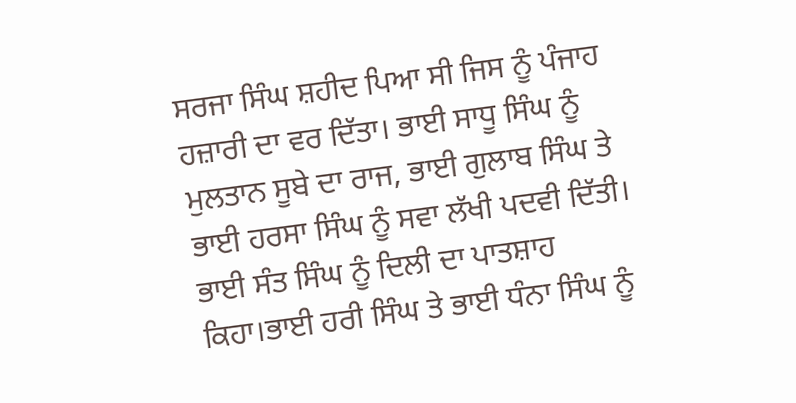ਸਰਜਾ ਸਿੰਘ ਸ਼ਹੀਦ ਪਿਆ ਸੀ ਜਿਸ ਨੂੰ ਪੰਜਾਹ ਹਜ਼ਾਰੀ ਦਾ ਵਰ ਦਿੱਤਾ। ਭਾਈ ਸਾਧੂ ਸਿੰਘ ਨੂੰ ਮੁਲਤਾਨ ਸੂਬੇ ਦਾ ਰਾਜ, ਭਾਈ ਗੁਲਾਬ ਸਿੰਘ ਤੇ ਭਾਈ ਹਰਸਾ ਸਿੰਘ ਨੂੰ ਸਵਾ ਲੱਖੀ ਪਦਵੀ ਦਿੱਤੀ। ਭਾਈ ਸੰਤ ਸਿੰਘ ਨੂੰ ਦਿਲੀ ਦਾ ਪਾਤਸ਼ਾਹ ਕਿਹਾ।ਭਾਈ ਹਰੀ ਸਿੰਘ ਤੇ ਭਾਈ ਧੰਨਾ ਸਿੰਘ ਨੂੰ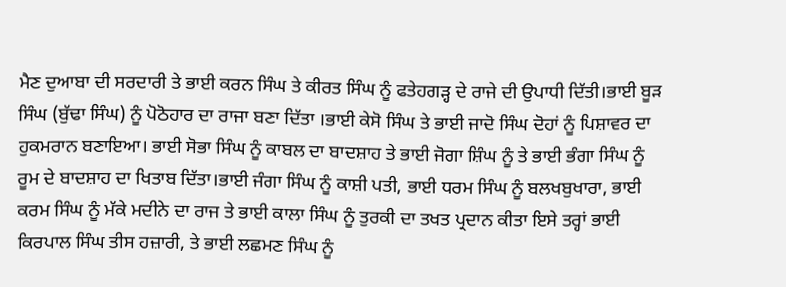ਮੈਣ ਦੁਆਬਾ ਦੀ ਸਰਦਾਰੀ ਤੇ ਭਾਈ ਕਰਨ ਸਿੰਘ ਤੇ ਕੀਰਤ ਸਿੰਘ ਨੂੰ ਫਤੇਹਗੜ੍ਹ ਦੇ ਰਾਜੇ ਦੀ ਉਪਾਧੀ ਦਿੱਤੀ।ਭਾਈ ਬੂੜ ਸਿੰਘ (ਬੁੱਢਾ ਸਿੰਘ) ਨੂੰ ਪੋਠੋਹਾਰ ਦਾ ਰਾਜਾ ਬਣਾ ਦਿੱਤਾ ।ਭਾਈ ਕੇਸੋ ਸਿੰਘ ਤੇ ਭਾਈ ਜਾਦੋ ਸਿੰਘ ਦੋਹਾਂ ਨੂੰ ਪਿਸ਼ਾਵਰ ਦਾ ਹੁਕਮਰਾਨ ਬਣਾਇਆ। ਭਾਈ ਸੋਭਾ ਸਿੰਘ ਨੂੰ ਕਾਬਲ ਦਾ ਬਾਦਸ਼ਾਹ ਤੇ ਭਾਈ ਜੋਗਾ ਸ਼ਿੰਘ ਨੂੰ ਤੇ ਭਾਈ ਭੰਗਾ ਸਿੰਘ ਨੂੰ ਰੂਮ ਦੇ ਬਾਦਸ਼ਾਹ ਦਾ ਖਿਤਾਬ ਦਿੱਤਾ।ਭਾਈ ਜੰਗਾ ਸਿੰਘ ਨੂੰ ਕਾਸ਼ੀ ਪਤੀ, ਭਾਈ ਧਰਮ ਸਿੰਘ ਨੂੰ ਬਲਖਬੁਖਾਰਾ, ਭਾਈ ਕਰਮ ਸਿੰਘ ਨੂੰ ਮੱਕੇ ਮਦੀਨੇ ਦਾ ਰਾਜ ਤੇ ਭਾਈ ਕਾਲਾ ਸਿੰਘ ਨੂੰ ਤੁਰਕੀ ਦਾ ਤਖਤ ਪ੍ਰਦਾਨ ਕੀਤਾ ਇਸੇ ਤਰ੍ਹਾਂ ਭਾਈ ਕਿਰਪਾਲ ਸਿੰਘ ਤੀਸ ਹਜ਼ਾਰੀ, ਤੇ ਭਾਈ ਲਛਮਣ ਸਿੰਘ ਨੂੰ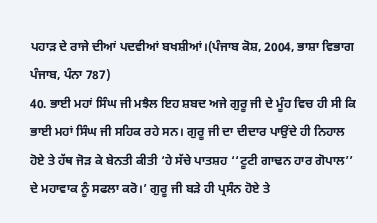ਪਹਾੜ ਦੇ ਰਾਜੇ ਦੀਆਂ ਪਦਵੀਆਂ ਬਖਸ਼ੀਆਂ।(ਪੰਜਾਬ ਕੋਸ਼, 2004, ਭਾਸ਼ਾ ਵਿਭਾਗ ਪੰਜਾਬ, ਪੰਨਾ 787)
40. ਭਾਈ ਮਹਾਂ ਸਿੰਘ ਜੀ ਮਝੈਲ ਇਹ ਸ਼ਬਦ ਅਜੇ ਗੁਰੂ ਜੀ ਦੇ ਮੂੰਹ ਵਿਚ ਹੀ ਸੀ ਕਿ ਭਾਈ ਮਹਾਂ ਸਿੰਘ ਜੀ ਸਹਿਕ ਰਹੇ ਸਨ। ਗੁਰੂ ਜੀ ਦਾ ਦੀਦਾਰ ਪਾਉਂਦੇ ਹੀ ਨਿਹਾਲ ਹੋਏ ਤੇ ਹੱਥ ਜੋੜ ਕੇ ਬੇਨਤੀ ਕੀਤੀ ‘ਹੇ ਸੱਚੇ ਪਾਤਸ਼ਹ ‘‘ਟੂਟੀ ਗਾਢਨ ਹਾਰ ਗੋਪਾਲ’’ ਦੇ ਮਹਾਵਾਕ ਨੂੰ ਸਫਲਾ ਕਰੋ।’ ਗੁਰੂ ਜੀ ਬੜੇ ਹੀ ਪ੍ਰਸੰਨ ਹੋਏ ਤੇ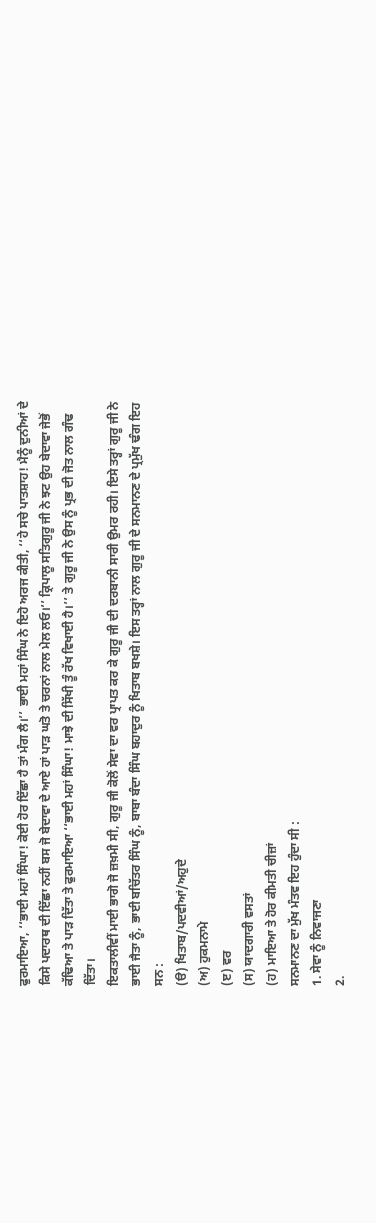ਫੁਰਮਾਇਆ, ‘‘ਭਾਈ ਮਹਾਂ ਸਿੰਘਾ! ਕੋਈ ਹੋਰ ਇੱਛਾ ਹੈ ਤਾਂ ਮੰਗ ਲੈ।’’ ਭਾਈ ਮਹਾਂ ਸਿੰਘ ਨੇ ਇਹੋ ਅਰਜ ਕੀਤੀ, ‘‘ਹੇ ਸਚੇ ਪਾਤਸ਼ਾਹ! ਮੈਨੂੰ ਦੁਨੀਆਂ ਦੇ ਕਿਸੇ ਪਦਾਰਥ ਦੀ ਇੱਛਾ ਨਹੀਂ ਬਸ ਜੋ ਬੇਦਾਵਾ ਦੇ ਆਏ ਹਾਂ ਪਾੜ ਘਤੋ ਤੇ ਚਰਨਾਂ ਨਾਲ ਮੇਲ ਲਓ।’’ ਕ੍ਰਿਪਾਲੂ ਸਤਿਗੁਰੂ ਜੀ ਨੇ ਝਟ ਉਹ ਬੇਦਾਵਾ ਜੇਭੋਂ ਕੱਢਿਆ ਤੇ ਪਾੜ ਦਿੱਤਾ ਤੇ ਫੁਰਮਾਇਆ ‘‘ਭਾਈ ਮਹਾਂ ਸਿੰਘਾ! ਮਾਝੇ ਦੀ ਸਿੱਖੀ ਤੂੰ ਰੱਖ ਵਿਖਾਈ ਹੈ।’’ ਤੇ ਗੁਰੂ ਜੀ ਨੇ ਉਸ ਨੂੰ ਪ੍ਰਭ ਦੀ ਜੋਤ ਨਾਲ ਗੰਢ ਦਿੱਤਾ।
ਇਕਤਾਲੀਵੀਂ ਮਾਈ ਭਾਗੋ ਜੋ ਜ਼ਖ਼ਮੀ ਸੀ, ਗੁਰੂ ਜੀ ਕੋਲੋਂ ਸੇਵਾ ਦਾ ਵਰ ਪ੍ਰਾਪਤ ਕਰ ਕੇ ਗੁਰੂ ਜੀ ਦੀ ਦਰਬਾਨੀ ਸਾਰੀ ਉਮਰ ਰਹੀ। ਇਸੇ ਤਰ੍ਹਾਂ ਗੁਰੂ ਜੀ ਨੇ ਭਾਈ ਜੈਤਾ ਨੂੰ, ਭਾਈ ਬਚਿੱਤਰ ਸਿੰਘ ਨੂੰ, ਬਾਬਾ ਬੰਦਾ ਸਿੰਘ ਬਹਾਦੁਰ ਨੂੰ ਖਿਤਾਬ ਬਖਸ਼ੇ। ਇਸ ਤਰ੍ਹਾਂ ਨਾਲ ਗੁਰੂ ਜੀ ਦੇ ਸਨਮਾਨਣ ਦੇ ਪ੍ਰਮੁੱਖ ਢੰਗ ਇਹ ਸਨ :
(ੳ) ਖਿਤਾਬ/ਪਦਵੀਆਂ/ਅਹੁਦੇ
(ਅ) ਹੁਕਮਨਾਮੇ
(ੲ) ਵਰ
(ਸ) ਯਾਦਗਾਰੀ ਵਸਤਾਂ
(ਹ) ਮਾਇਆ ਤੇ ਹੋਰ ਕੀਮਤੀ ਚੀਜ਼ਾਂ
ਸਨਮਾਨਣ ਦਾ ਮੁੱਖ ਮੰਤਵ ਇਹ ਹੁੰਦਾ ਸੀ :
1. ਸੇਵਾ ਨੂੰ ਨਿਵਾਜਣਾ
2.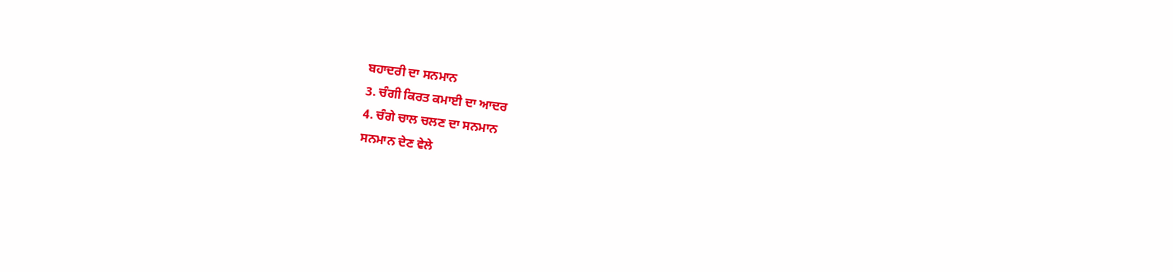ਬਹਾਦਰੀ ਦਾ ਸਨਮਾਨ
3. ਚੰਗੀ ਕਿਰਤ ਕਮਾਈ ਦਾ ਆਦਰ
4. ਚੰਗੇ ਚਾਲ ਚਲਣ ਦਾ ਸਨਮਾਨ
ਸਨਮਾਨ ਦੇਣ ਵੇਲੇ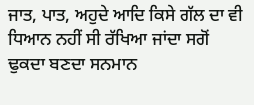ਜਾਤ, ਪਾਤ, ਅਹੁਦੇ ਆਦਿ ਕਿਸੇ ਗੱਲ ਦਾ ਵੀ ਧਿਆਨ ਨਹੀਂ ਸੀ ਰੱਖਿਆ ਜਾਂਦਾ ਸਗੋਂ ਢੁਕਦਾ ਬਣਦਾ ਸਨਮਾਨ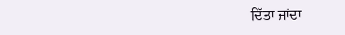ਦਿੱਤਾ ਜਾਂਦਾ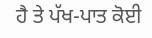ਹੈ ਤੇ ਪੱਖ-ਪਾਤ ਕੋਈ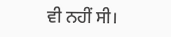ਵੀ ਨਹੀਂ ਸੀ।